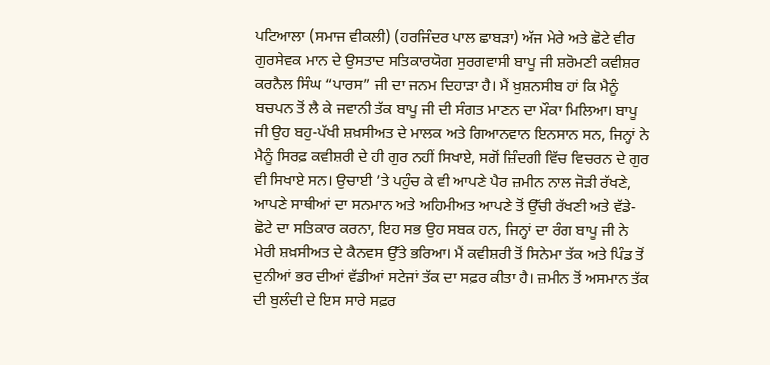ਪਟਿਆਲਾ (ਸਮਾਜ ਵੀਕਲੀ) (ਹਰਜਿੰਦਰ ਪਾਲ ਛਾਬੜਾ) ਅੱਜ ਮੇਰੇ ਅਤੇ ਛੋਟੇ ਵੀਰ ਗੁਰਸੇਵਕ ਮਾਨ ਦੇ ਉਸਤਾਦ ਸਤਿਕਾਰਯੋਗ ਸੁਰਗਵਾਸੀ ਬਾਪੂ ਜੀ ਸ਼ਰੋਮਣੀ ਕਵੀਸ਼ਰ ਕਰਨੈਲ ਸਿੰਘ “ਪਾਰਸ” ਜੀ ਦਾ ਜਨਮ ਦਿਹਾੜਾ ਹੈ। ਮੈਂ ਖ਼ੁਸ਼ਨਸੀਬ ਹਾਂ ਕਿ ਮੈਨੂੰ ਬਚਪਨ ਤੋਂ ਲੈ ਕੇ ਜਵਾਨੀ ਤੱਕ ਬਾਪੂ ਜੀ ਦੀ ਸੰਗਤ ਮਾਣਨ ਦਾ ਮੌਕਾ ਮਿਲਿਆ। ਬਾਪੂ ਜੀ ਉਹ ਬਹੁ-ਪੱਖੀ ਸ਼ਖ਼ਸੀਅਤ ਦੇ ਮਾਲਕ ਅਤੇ ਗਿਆਨਵਾਨ ਇਨਸਾਨ ਸਨ, ਜਿਨ੍ਹਾਂ ਨੇ ਮੈਨੂੰ ਸਿਰਫ਼ ਕਵੀਸ਼ਰੀ ਦੇ ਹੀ ਗੁਰ ਨਹੀਂ ਸਿਖਾਏ, ਸਗੋਂ ਜ਼ਿੰਦਗੀ ਵਿੱਚ ਵਿਚਰਨ ਦੇ ਗੁਰ ਵੀ ਸਿਖਾਏ ਸਨ। ਉਚਾਈ ’ਤੇ ਪਹੁੰਚ ਕੇ ਵੀ ਆਪਣੇ ਪੈਰ ਜ਼ਮੀਨ ਨਾਲ ਜੋੜੀ ਰੱਖਣੇ, ਆਪਣੇ ਸਾਥੀਆਂ ਦਾ ਸਨਮਾਨ ਅਤੇ ਅਹਿਮੀਅਤ ਆਪਣੇ ਤੋਂ ਉੱਚੀ ਰੱਖਣੀ ਅਤੇ ਵੱਡੇ-ਛੋਟੇ ਦਾ ਸਤਿਕਾਰ ਕਰਨਾ, ਇਹ ਸਭ ਉਹ ਸਬਕ ਹਨ, ਜਿਨ੍ਹਾਂ ਦਾ ਰੰਗ ਬਾਪੂ ਜੀ ਨੇ ਮੇਰੀ ਸ਼ਖ਼ਸੀਅਤ ਦੇ ਕੈਨਵਸ ਉੱਤੇ ਭਰਿਆ। ਮੈਂ ਕਵੀਸ਼ਰੀ ਤੋਂ ਸਿਨੇਮਾ ਤੱਕ ਅਤੇ ਪਿੰਡ ਤੋਂ ਦੁਨੀਆਂ ਭਰ ਦੀਆਂ ਵੱਡੀਆਂ ਸਟੇਜਾਂ ਤੱਕ ਦਾ ਸਫ਼ਰ ਕੀਤਾ ਹੈ। ਜ਼ਮੀਨ ਤੋਂ ਅਸਮਾਨ ਤੱਕ ਦੀ ਬੁਲੰਦੀ ਦੇ ਇਸ ਸਾਰੇ ਸਫ਼ਰ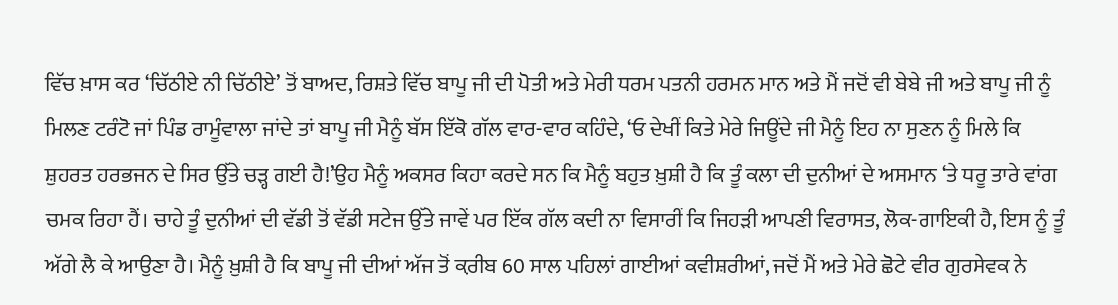ਵਿੱਚ ਖ਼ਾਸ ਕਰ ‘ਚਿੱਠੀਏ ਨੀ ਚਿੱਠੀਏ’ ਤੋਂ ਬਾਅਦ, ਰਿਸ਼ਤੇ ਵਿੱਚ ਬਾਪੂ ਜੀ ਦੀ ਪੋਤੀ ਅਤੇ ਮੇਰੀ ਧਰਮ ਪਤਨੀ ਹਰਮਨ ਮਾਨ ਅਤੇ ਮੈਂ ਜਦੋਂ ਵੀ ਬੇਬੇ ਜੀ ਅਤੇ ਬਾਪੂ ਜੀ ਨੂੰ ਮਿਲਣ ਟਰੰਟੋ ਜਾਂ ਪਿੰਡ ਰਾਮੂੰਵਾਲਾ ਜਾਂਦੇ ਤਾਂ ਬਾਪੂ ਜੀ ਮੈਨੂੰ ਬੱਸ ਇੱਕੋ ਗੱਲ ਵਾਰ-ਵਾਰ ਕਹਿੰਦੇ, ‘ਓ ਦੇਖੀਂ ਕਿਤੇ ਮੇਰੇ ਜਿਊਂਦੇ ਜੀ ਮੈਨੂੰ ਇਹ ਨਾ ਸੁਣਨ ਨੂੰ ਮਿਲੇ ਕਿ ਸ਼ੁਹਰਤ ਹਰਭਜਨ ਦੇ ਸਿਰ ਉੱਤੇ ਚੜ੍ਹ ਗਈ ਹੈ!’ਉਹ ਮੈਨੂੰ ਅਕਸਰ ਕਿਹਾ ਕਰਦੇ ਸਨ ਕਿ ਮੈਨੂੰ ਬਹੁਤ ਖ਼ੁਸ਼ੀ ਹੈ ਕਿ ਤੂੰ ਕਲਾ ਦੀ ਦੁਨੀਆਂ ਦੇ ਅਸਮਾਨ ‘ਤੇ ਧਰੂ ਤਾਰੇ ਵਾਂਗ ਚਮਕ ਰਿਹਾ ਹੈਂ। ਚਾਹੇ ਤੂੰ ਦੁਨੀਆਂ ਦੀ ਵੱਡੀ ਤੋਂ ਵੱਡੀ ਸਟੇਜ ਉੱਤੇ ਜਾਵੇਂ ਪਰ ਇੱਕ ਗੱਲ ਕਦੀ ਨਾ ਵਿਸਾਰੀਂ ਕਿ ਜਿਹੜੀ ਆਪਣੀ ਵਿਰਾਸਤ, ਲੋਕ-ਗਾਇਕੀ ਹੈ, ਇਸ ਨੂੰ ਤੂੰ ਅੱਗੇ ਲੈ ਕੇ ਆਉਣਾ ਹੈ। ਮੈਨੂੰ ਖ਼ੁਸ਼ੀ ਹੈ ਕਿ ਬਾਪੂ ਜੀ ਦੀਆਂ ਅੱਜ ਤੋਂ ਕ਼ਰੀਬ 60 ਸਾਲ ਪਹਿਲਾਂ ਗਾਈਆਂ ਕਵੀਸ਼ਰੀਆਂ, ਜਦੋਂ ਮੈਂ ਅਤੇ ਮੇਰੇ ਛੋਟੇ ਵੀਰ ਗੁਰਸੇਵਕ ਨੇ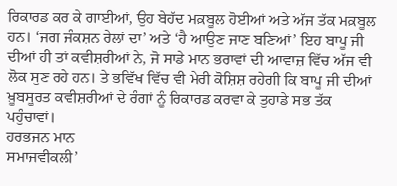ਰਿਕਾਰਡ ਕਰ ਕੇ ਗਾਈਆਂ, ਉਹ ਬੇਹੱਦ ਮਕ਼ਬੂਲ ਹੋਈਆਂ ਅਤੇ ਅੱਜ ਤੱਕ ਮਕ਼ਬੂਲ ਹਨ। ‘ਜਗ ਜੰਕਸ਼ਨ ਰੇਲਾਂ ਦਾ’ ਅਤੇ ‘ਹੈ ਆਉਣ ਜਾਣ ਬਣਿਆਂ’ ਇਹ ਬਾਪੂ ਜੀ ਦੀਆਂ ਹੀ ਤਾਂ ਕਵੀਸ਼ਰੀਆਂ ਨੇ, ਜੋ ਸਾਡੇ ਮਾਨ ਭਰਾਵਾਂ ਦੀ ਆਵਾਜ਼ ਵਿੱਚ ਅੱਜ ਵੀ ਲੋਕ ਸੁਣ ਰਹੇ ਹਨ। ਤੇ ਭਵਿੱਖ ਵਿੱਚ ਵੀ ਮੇਰੀ ਕੋਸ਼ਿਸ਼ ਰਹੇਗੀ ਕਿ ਬਾਪੂ ਜੀ ਦੀਆਂ ਖ਼ੂਬਸੂਰਤ ਕਵੀਸ਼ਰੀਆਂ ਦੇ ਰੰਗਾਂ ਨੂੰ ਰਿਕਾਰਡ ਕਰਵਾ ਕੇ ਤੁਹਾਡੇ ਸਭ ਤੱਕ ਪਹੁੰਚਾਵਾਂ।
ਹਰਭਜਨ ਮਾਨ
ਸਮਾਜਵੀਕਲੀ’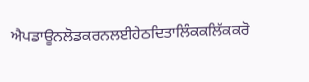ਐਪਡਾਊਨਲੋਡਕਰਨਲਈਹੇਠਦਿਤਾਲਿੰਕਕਲਿੱਕਕਰੋ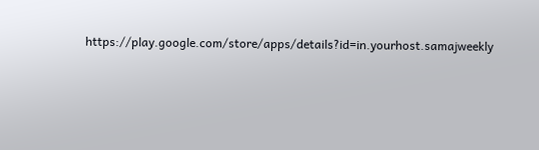https://play.google.com/store/apps/details?id=in.yourhost.samajweekly